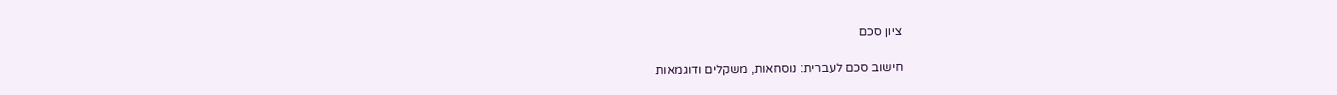ציון סכם

חישוב סכם לעברית: נוסחאות, משקלים ודוגמאות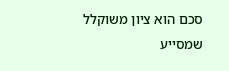סכם הוא ציון משוקלל שמסייע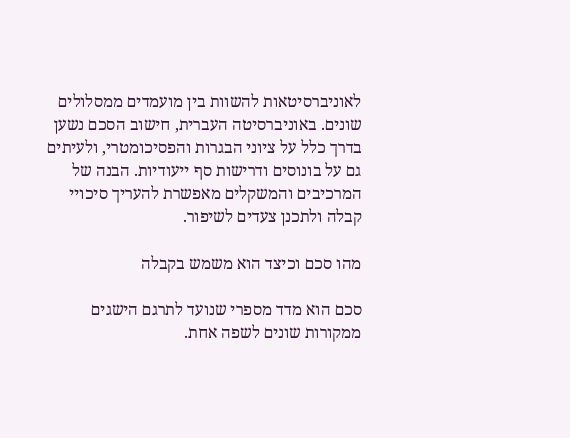לאוניברסיטאות להשוות בין מועמדים ממסלולים שונים. באוניברסיטה העברית, חישוב הסכם נשען בדרך כלל על ציוני הבגרות והפסיכומטרי, ולעיתים גם על בונוסים ודרישות סף ייעודיות. הבנה של המרכיבים והמשקלים מאפשרת להעריך סיכויי קבלה ולתכנן צעדים לשיפור.

מהו סכם וכיצד הוא משמש בקבלה

סכם הוא מדד מספרי שנועד לתרגם הישגים ממקורות שונים לשפה אחת.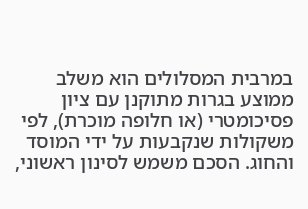במרבית המסלולים הוא משלב ממוצע בגרות מתוקנן עם ציון פסיכומטרי (או חלופה מוכרת), לפי משקולות שנקבעות על ידי המוסד והחוג. הסכם משמש לסינון ראשוני,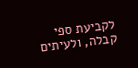לקביעת ספי קבלה, ולעיתים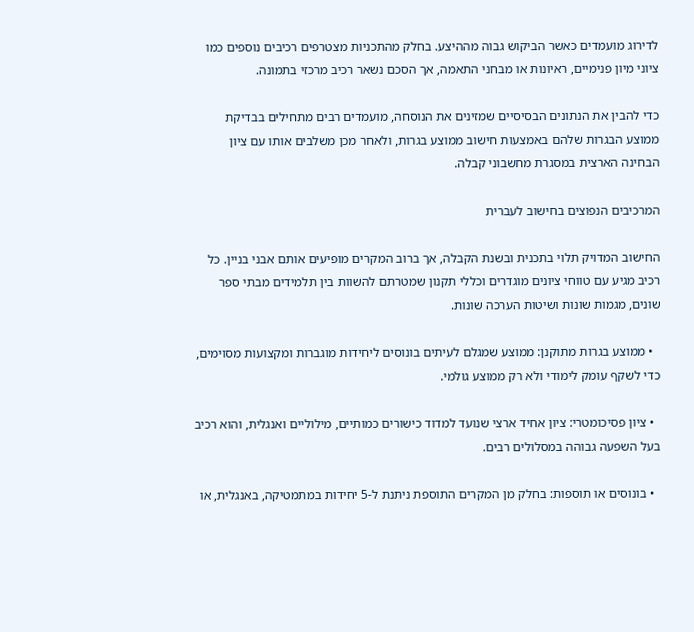לדירוג מועמדים כאשר הביקוש גבוה מההיצע. בחלק מהתכניות מצטרפים רכיבים נוספים כמו ציוני מיון פנימיים, ראיונות או מבחני התאמה, אך הסכם נשאר רכיב מרכזי בתמונה.

כדי להבין את הנתונים הבסיסיים שמזינים את הנוסחה, מועמדים רבים מתחילים בבדיקת ממוצע הבגרות שלהם באמצעות חישוב ממוצע בגרות, ולאחר מכן משלבים אותו עם ציון הבחינה הארצית במסגרת מחשבוני קבלה.

המרכיבים הנפוצים בחישוב לעברית

החישוב המדויק תלוי בתכנית ובשנת הקבלה, אך ברוב המקרים מופיעים אותם אבני בניין. כל רכיב מגיע עם טווחי ציונים מוגדרים וכללי תקנון שמטרתם להשוות בין תלמידים מבתי ספר שונים, מגמות שונות ושיטות הערכה שונות.

  • ממוצע בגרות מתוקנן: ממוצע שמגלם לעיתים בונוסים ליחידות מוגברות ומקצועות מסוימים, כדי לשקף עומק לימודי ולא רק ממוצע גולמי.

  • ציון פסיכומטרי: ציון אחיד ארצי שנועד למדוד כישורים כמותיים, מילוליים ואנגלית, והוא רכיב בעל השפעה גבוהה במסלולים רבים.

  • בונוסים או תוספות: בחלק מן המקרים התוספת ניתנת ל-5 יחידות במתמטיקה, באנגלית, או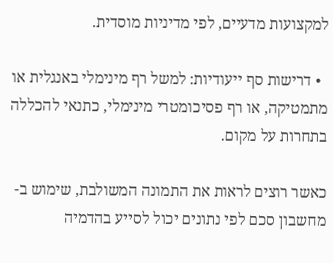למקצועות מדעיים, לפי מדיניות מוסדית.

  • דרישות סף ייעודיות: למשל רף מינימלי באנגלית או מתמטיקה, או רף פסיכומטרי מינימלי, כתנאי להכללה בתחרות על מקום.

כאשר רוצים לראות את התמונה המשולבת, שימוש ב-מחשבון סכם לפי נתונים יכול לסייע בהדמיה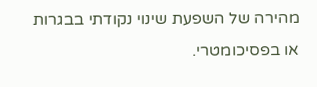מהירה של השפעת שינוי נקודתי בבגרות או בפסיכומטרי.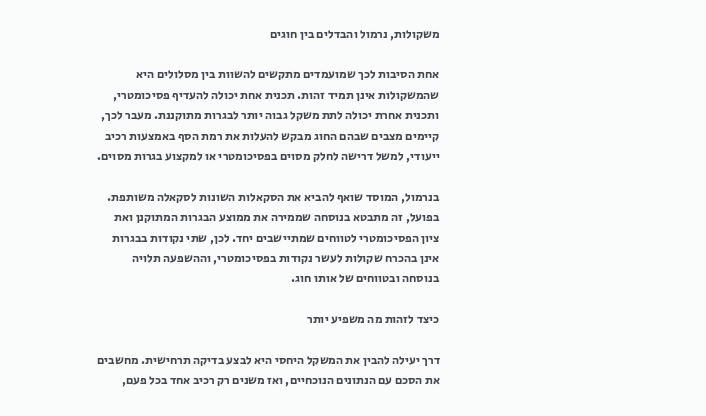משקולות, נרמול והבדלים בין חוגים

אחת הסיבות לכך שמועמדים מתקשים להשוות בין מסלולים היא שהמשקולות אינן תמיד זהות. תכנית אחת יכולה להעדיף פסיכומטרי, ותכנית אחרת יכולה לתת משקל גבוה יותר לבגרות מתוקננת. מעבר לכך, קיימים מצבים שבהם החוג מבקש להעלות את רמת הסף באמצעות רכיב ייעודי, למשל דרישה לחלק מסוים בפסיכומטרי או למקצוע בגרות מסוים.

בנרמול, המוסד שואף להביא את הסקאלות השונות לסקאלה משותפת. בפועל, זה מתבטא בנוסחה שממירה את ממוצע הבגרות המתוקנן ואת ציון הפסיכומטרי לטווחים שמתיישבים יחד. לכן, שתי נקודות בבגרות אינן בהכרח שקולות לעשר נקודות בפסיכומטרי, וההשפעה תלויה בנוסחה ובטווחים של אותו חוג.

כיצד לזהות מה משפיע יותר

דרך יעילה להבין את המשקל היחסי היא לבצע בדיקה תרחישית. מחשבים את הסכם עם הנתונים הנוכחיים, ואז משנים רק רכיב אחד בכל פעם,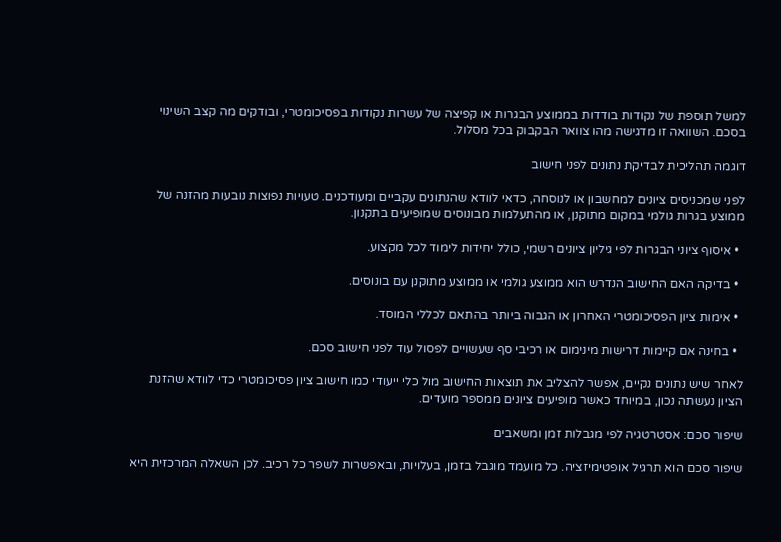למשל תוספת של נקודות בודדות בממוצע הבגרות או קפיצה של עשרות נקודות בפסיכומטרי, ובודקים מה קצב השינוי בסכם. השוואה זו מדגישה מהו צוואר הבקבוק בכל מסלול.

דוגמה תהליכית לבדיקת נתונים לפני חישוב

לפני שמכניסים ציונים למחשבון או לנוסחה, כדאי לוודא שהנתונים עקביים ומעודכנים. טעויות נפוצות נובעות מהזנה של ממוצע בגרות גולמי במקום מתוקנן, או מהתעלמות מבונוסים שמופיעים בתקנון.

  • איסוף ציוני הבגרות לפי גיליון ציונים רשמי, כולל יחידות לימוד לכל מקצוע.

  • בדיקה האם החישוב הנדרש הוא ממוצע גולמי או ממוצע מתוקנן עם בונוסים.

  • אימות ציון הפסיכומטרי האחרון או הגבוה ביותר בהתאם לכללי המוסד.

  • בחינה אם קיימות דרישות מינימום או רכיבי סף שעשויים לפסול עוד לפני חישוב סכם.

לאחר שיש נתונים נקיים, אפשר להצליב את תוצאות החישוב מול כלי ייעודי כמו חישוב ציון פסיכומטרי כדי לוודא שהזנת הציון נעשתה נכון, במיוחד כאשר מופיעים ציונים ממספר מועדים.

שיפור סכם: אסטרטגיה לפי מגבלות זמן ומשאבים

שיפור סכם הוא תרגיל אופטימיזציה. כל מועמד מוגבל בזמן, בעלויות, ובאפשרות לשפר כל רכיב. לכן השאלה המרכזית היא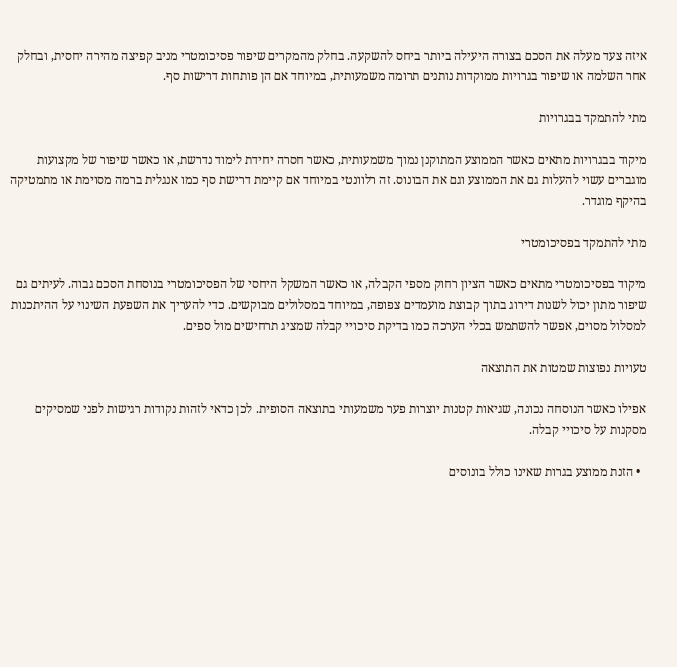איזה צעד מעלה את הסכם בצורה היעילה ביותר ביחס להשקעה. בחלק מהמקרים שיפור פסיכומטרי מניב קפיצה מהירה יחסית, ובחלק אחר השלמה או שיפור בגרויות ממוקדות נותנים תרומה משמעותית, במיוחד אם הן פותחות דרישות סף.

מתי להתמקד בבגרויות

מיקוד בבגרויות מתאים כאשר הממוצע המתוקנן נמוך משמעותית, כאשר חסרה יחידת לימוד נדרשת, או כאשר שיפור של מקצועות מוגברים עשוי להעלות גם את הממוצע וגם את הבונוס. זה רלוונטי במיוחד אם קיימת דרישת סף כמו אנגלית ברמה מסוימת או מתמטיקה בהיקף מוגדר.

מתי להתמקד בפסיכומטרי

מיקוד בפסיכומטרי מתאים כאשר הציון רחוק מספי הקבלה, או כאשר המשקל היחסי של הפסיכומטרי בנוסחת הסכם גבוה. לעיתים גם שיפור מתון יכול לשנות דירוג בתוך קבוצת מועמדים צפופה, במיוחד במסלולים מבוקשים. כדי להעריך את השפעת השינוי על ההיתכנות למסלול מסוים, אפשר להשתמש בכלי הערכה כמו בדיקת סיכויי קבלה שמציג תרחישים מול ספים.

טעויות נפוצות שמטות את התוצאה

אפילו כאשר הנוסחה נכונה, שגיאות קטנות יוצרות פער משמעותי בתוצאה הסופית. לכן כדאי לזהות נקודות רגישות לפני שמסיקים מסקנות על סיכויי קבלה.

  • הזנת ממוצע בגרות שאינו כולל בונוסים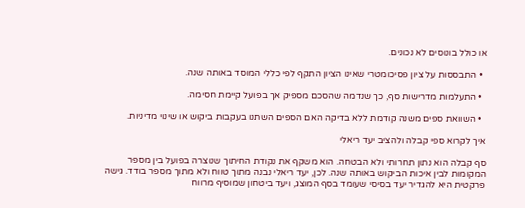או כולל בונוסים לא נכונים.

  • התבססות על ציון פסיכומטרי שאינו הציון התקף לפי כללי המוסד באותה שנה.

  • התעלמות מדרישות סף, כך שנדמה שהסכם מספיק אך בפועל קיימת חסימה.

  • השוואת ספים משנה קודמת ללא בדיקה האם הספים השתנו בעקבות ביקוש או שינוי מדיניות.

איך לקרוא ספי קבלה ולהציב יעד ריאלי

סף קבלה הוא נתון תחרותי ולא הבטחה. הוא משקף את נקודת החיתוך שנוצרה בפועל בין מספר המקומות לבין איכות הביקוש באותה שנה. לכן, יעד ריאלי נבנה מתוך טווח ולא מתוך מספר בודד. גישה פרקטית היא להגדיר יעד בסיסי שעומד בסף המוצג, ויעד ביטחון שמוסיף מרווח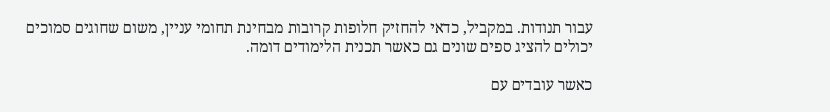עבור תנודות. במקביל, כדאי להחזיק חלופות קרובות מבחינת תחומי עניין, משום שחוגים סמוכים יכולים להציג ספים שונים גם כאשר תכנית הלימודים דומה.

כאשר עובדים עם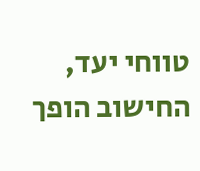טווחי יעד, החישוב הופך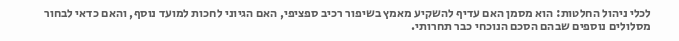לכלי ניהול החלטות: הוא מסמן האם עדיף להשקיע מאמץ בשיפור רכיב ספציפי, האם הגיוני לחכות למועד נוסף, והאם כדאי לבחור מסלולים נוספים שבהם הסכם הנוכחי כבר תחרותי.